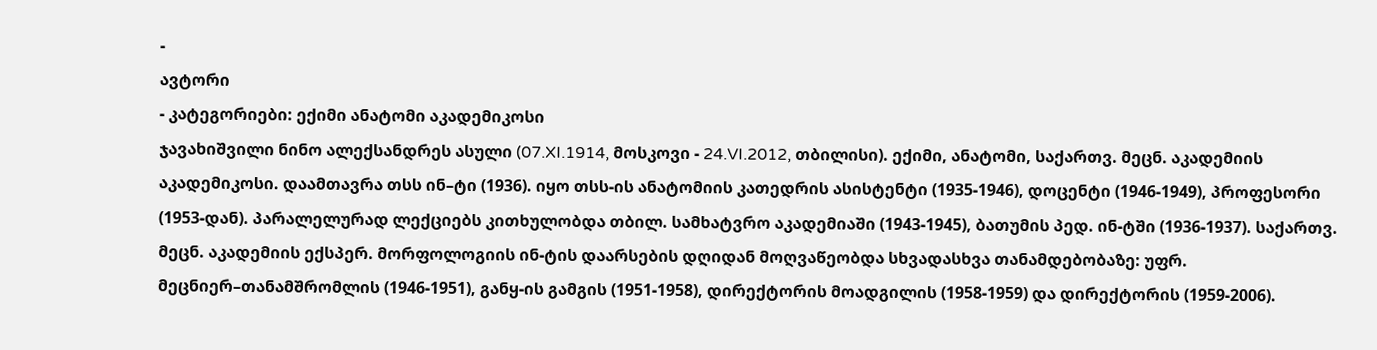-
ავტორი
- კატეგორიები: ექიმი ანატომი აკადემიკოსი
ჯავახიშვილი ნინო ალექსანდრეს ასული (07.XI.1914, მოსკოვი - 24.VI.2012, თბილისი). ექიმი, ანატომი, საქართვ. მეცნ. აკადემიის აკადემიკოსი. დაამთავრა თსს ინ–ტი (1936). იყო თსს-ის ანატომიის კათედრის ასისტენტი (1935-1946), დოცენტი (1946-1949), პროფესორი (1953-დან). პარალელურად ლექციებს კითხულობდა თბილ. სამხატვრო აკადემიაში (1943-1945), ბათუმის პედ. ინ-ტში (1936-1937). საქართვ. მეცნ. აკადემიის ექსპერ. მორფოლოგიის ინ-ტის დაარსების დღიდან მოღვაწეობდა სხვადასხვა თანამდებობაზე: უფრ. მეცნიერ–თანამშრომლის (1946-1951), განყ-ის გამგის (1951-1958), დირექტორის მოადგილის (1958-1959) და დირექტორის (1959-2006).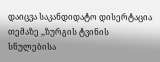დაიცვა საკანდიდატო დისერტაცია თემაზე ,,ზურგის ტვინის სნულებისა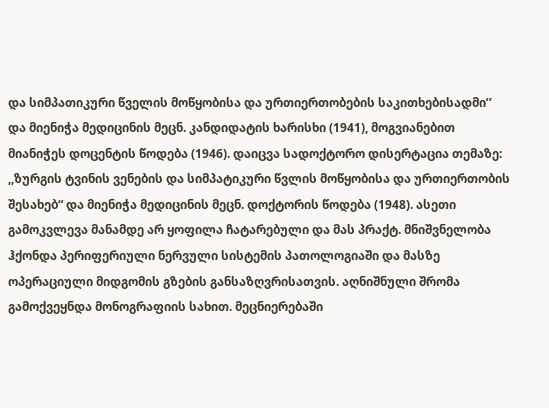და სიმპათიკური წველის მოწყობისა და ურთიერთობების საკითხებისადმი’’ და მიენიჭა მედიცინის მეცნ. კანდიდატის ხარისხი (1941), მოგვიანებით მიანიჭეს დოცენტის წოდება (1946). დაიცვა სადოქტორო დისერტაცია თემაზე: ,,ზურგის ტვინის ვენების და სიმპატიკური წვლის მოწყობისა და ურთიერთობის შესახებ“ და მიენიჭა მედიცინის მეცნ. დოქტორის წოდება (1948). ასეთი გამოკვლევა მანამდე არ ყოფილა ჩატარებული და მას პრაქტ. მნიშვნელობა ჰქონდა პერიფერიული ნერვული სისტემის პათოლოგიაში და მასზე ოპერაციული მიდგომის გზების განსაზღვრისათვის. აღნიშნული შრომა გამოქვეყნდა მონოგრაფიის სახით. მეცნიერებაში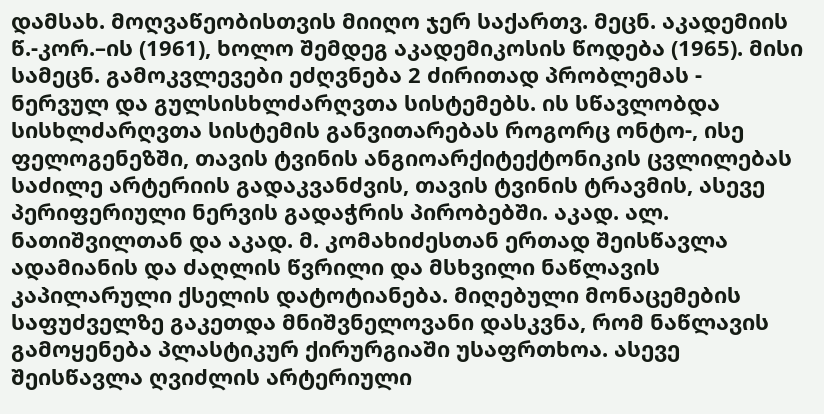დამსახ. მოღვაწეობისთვის მიიღო ჯერ საქართვ. მეცნ. აკადემიის წ.-კორ.–ის (1961), ხოლო შემდეგ აკადემიკოსის წოდება (1965). მისი სამეცნ. გამოკვლევები ეძღვნება 2 ძირითად პრობლემას - ნერვულ და გულსისხლძარღვთა სისტემებს. ის სწავლობდა სისხლძარღვთა სისტემის განვითარებას როგორც ონტო-, ისე ფელოგენეზში, თავის ტვინის ანგიოარქიტექტონიკის ცვლილებას საძილე არტერიის გადაკვანძვის, თავის ტვინის ტრავმის, ასევე პერიფერიული ნერვის გადაჭრის პირობებში. აკად. ალ. ნათიშვილთან და აკად. მ. კომახიძესთან ერთად შეისწავლა ადამიანის და ძაღლის წვრილი და მსხვილი ნაწლავის კაპილარული ქსელის დატოტიანება. მიღებული მონაცემების საფუძველზე გაკეთდა მნიშვნელოვანი დასკვნა, რომ ნაწლავის გამოყენება პლასტიკურ ქირურგიაში უსაფრთხოა. ასევე შეისწავლა ღვიძლის არტერიული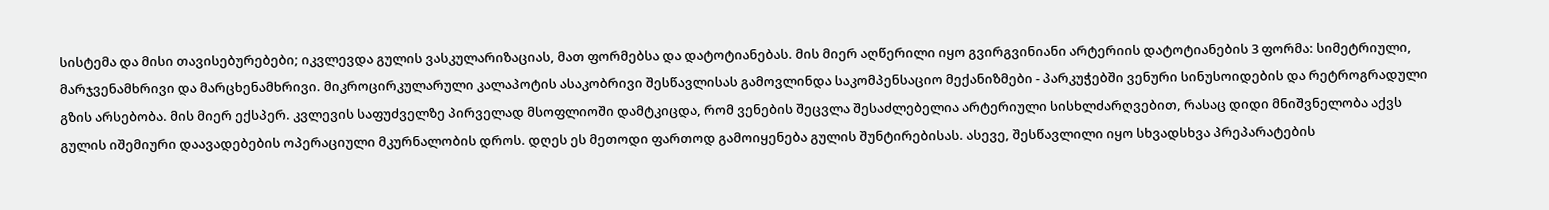სისტემა და მისი თავისებურებები; იკვლევდა გულის ვასკულარიზაციას, მათ ფორმებსა და დატოტიანებას. მის მიერ აღწერილი იყო გვირგვინიანი არტერიის დატოტიანების 3 ფორმა: სიმეტრიული, მარჯვენამხრივი და მარცხენამხრივი. მიკროცირკულარული კალაპოტის ასაკობრივი შესწავლისას გამოვლინდა საკომპენსაციო მექანიზმები - პარკუჭებში ვენური სინუსოიდების და რეტროგრადული გზის არსებობა. მის მიერ ექსპერ. კვლევის საფუძველზე პირველად მსოფლიოში დამტკიცდა, რომ ვენების შეცვლა შესაძლებელია არტერიული სისხლძარღვებით, რასაც დიდი მნიშვნელობა აქვს გულის იშემიური დაავადებების ოპერაციული მკურნალობის დროს. დღეს ეს მეთოდი ფართოდ გამოიყენება გულის შუნტირებისას. ასევე, შესწავლილი იყო სხვადსხვა პრეპარატების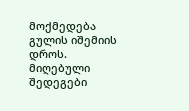მოქმედება გულის იშემიის დროს. მიღებული შედეგები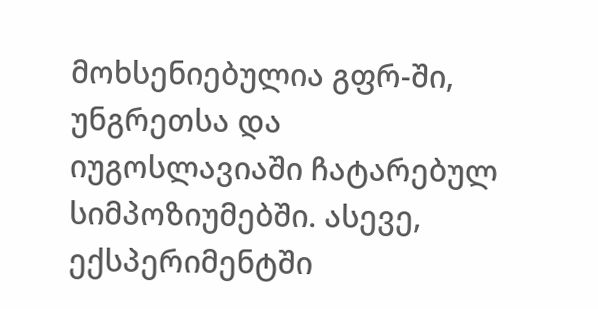მოხსენიებულია გფრ-ში, უნგრეთსა და იუგოსლავიაში ჩატარებულ სიმპოზიუმებში. ასევე, ექსპერიმენტში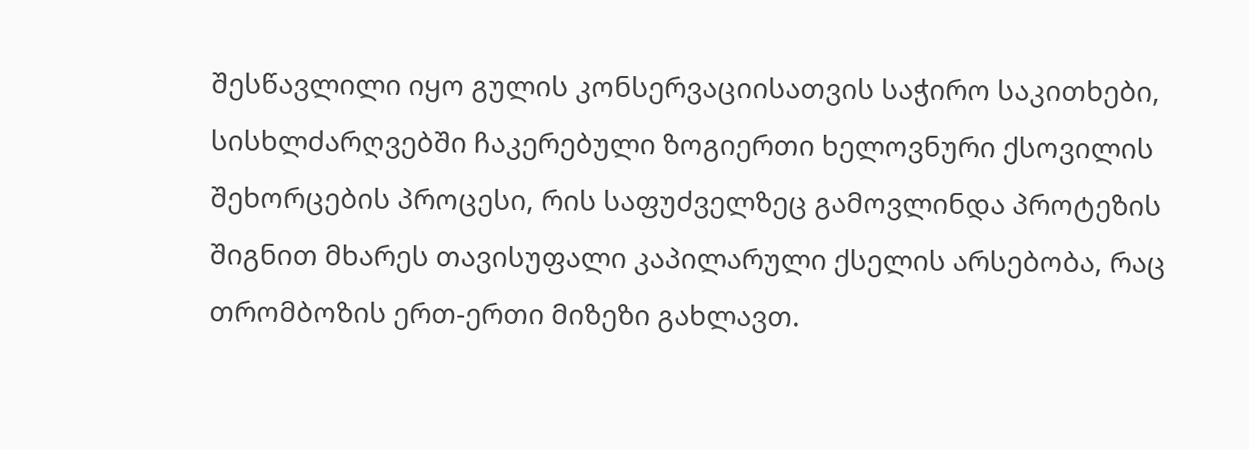შესწავლილი იყო გულის კონსერვაციისათვის საჭირო საკითხები, სისხლძარღვებში ჩაკერებული ზოგიერთი ხელოვნური ქსოვილის შეხორცების პროცესი, რის საფუძველზეც გამოვლინდა პროტეზის შიგნით მხარეს თავისუფალი კაპილარული ქსელის არსებობა, რაც თრომბოზის ერთ-ერთი მიზეზი გახლავთ.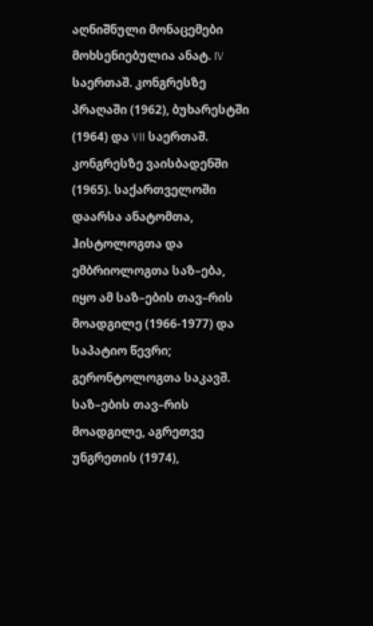აღნიშნული მონაცემები მოხსენიებულია ანატ. IV საერთაშ. კონგრესზე პრაღაში (1962), ბუხარესტში (1964) და VII საერთაშ. კონგრესზე ვაისბადენში (1965). საქართველოში დაარსა ანატომთა, ჰისტოლოგთა და ემბრიოლოგთა საზ–ება, იყო ამ საზ–ების თავ–რის მოადგილე (1966-1977) და საპატიო წევრი; გერონტოლოგთა საკავშ. საზ–ების თავ–რის მოადგილე, აგრეთვე უნგრეთის (1974),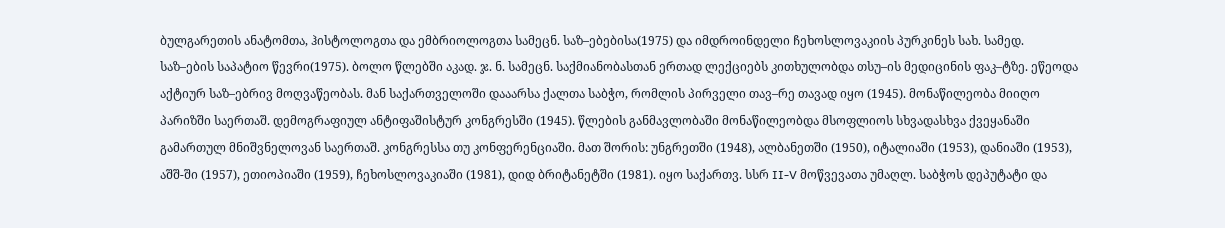ბულგარეთის ანატომთა, ჰისტოლოგთა და ემბრიოლოგთა სამეცნ. საზ–ებებისა(1975) და იმდროინდელი ჩეხოსლოვაკიის პურკინეს სახ. სამედ. საზ–ების საპატიო წევრი(1975). ბოლო წლებში აკად. ჯ. ნ. სამეცნ. საქმიანობასთან ერთად ლექციებს კითხულობდა თსუ–ის მედიცინის ფაკ–ტზე. ეწეოდა აქტიურ საზ–ებრივ მოღვაწეობას. მან საქართველოში დააარსა ქალთა საბჭო, რომლის პირველი თავ–რე თავად იყო (1945). მონაწილეობა მიიღო პარიზში საერთაშ. დემოგრაფიულ ანტიფაშისტურ კონგრესში (1945). წლების განმავლობაში მონაწილეობდა მსოფლიოს სხვადასხვა ქვეყანაში გამართულ მნიშვნელოვან საერთაშ. კონგრესსა თუ კონფერენციაში. მათ შორის: უნგრეთში (1948), ალბანეთში (1950), იტალიაში (1953), დანიაში (1953), აშშ-ში (1957), ეთიოპიაში (1959), ჩეხოსლოვაკიაში (1981), დიდ ბრიტანეტში (1981). იყო საქართვ. სსრ II-V მოწვევათა უმაღლ. საბჭოს დეპუტატი და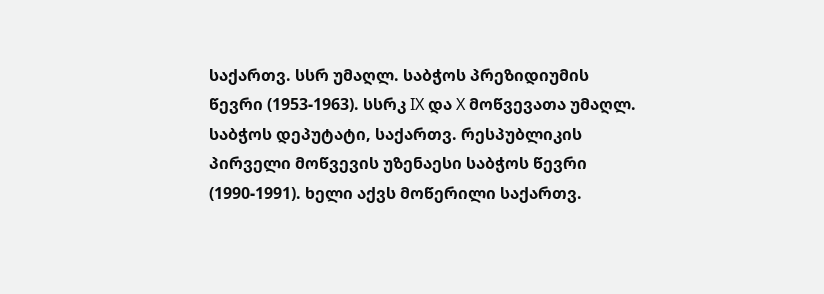საქართვ. სსრ უმაღლ. საბჭოს პრეზიდიუმის წევრი (1953-1963). სსრკ IX და X მოწვევათა უმაღლ. საბჭოს დეპუტატი, საქართვ. რესპუბლიკის პირველი მოწვევის უზენაესი საბჭოს წევრი (1990-1991). ხელი აქვს მოწერილი საქართვ.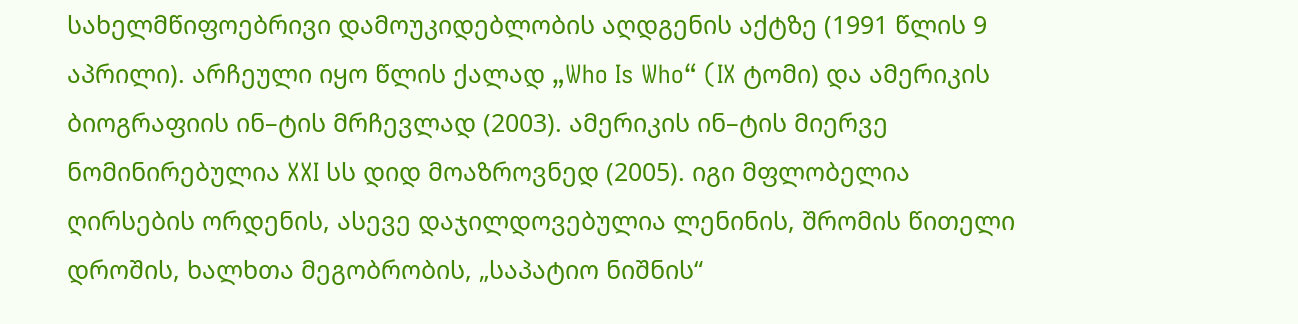სახელმწიფოებრივი დამოუკიდებლობის აღდგენის აქტზე (1991 წლის 9 აპრილი). არჩეული იყო წლის ქალად „Who Is Who“ (IX ტომი) და ამერიკის ბიოგრაფიის ინ–ტის მრჩევლად (2003). ამერიკის ინ–ტის მიერვე ნომინირებულია XXI სს დიდ მოაზროვნედ (2005). იგი მფლობელია ღირსების ორდენის, ასევე დაჯილდოვებულია ლენინის, შრომის წითელი დროშის, ხალხთა მეგობრობის, „საპატიო ნიშნის“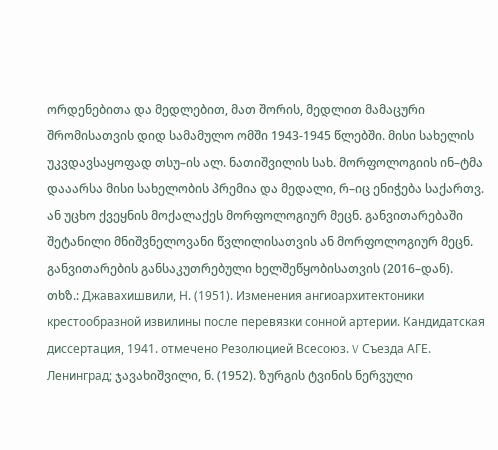ორდენებითა და მედლებით, მათ შორის, მედლით მამაცური შრომისათვის დიდ სამამულო ომში 1943-1945 წლებში. მისი სახელის უკვდავსაყოფად თსუ–ის ალ. ნათიშვილის სახ. მორფოლოგიის ინ–ტმა დააარსა მისი სახელობის პრემია და მედალი, რ–იც ენიჭება საქართვ. ან უცხო ქვეყნის მოქალაქეს მორფოლოგიურ მეცნ. განვითარებაში შეტანილი მნიშვნელოვანი წვლილისათვის ან მორფოლოგიურ მეცნ. განვითარების განსაკუთრებული ხელშეწყობისათვის (2016–დან).
თხზ.: Джавахишвили, Н. (1951). Изменения ангиоархитектоники крестообразной извилины после перевязки сонной артерии. Кандидатская диссертация, 1941. отмечено Резолюцией Всесоюз. V Съезда АГЕ. Ленинград; ჯავახიშვილი, ნ. (1952). ზურგის ტვინის ნერვული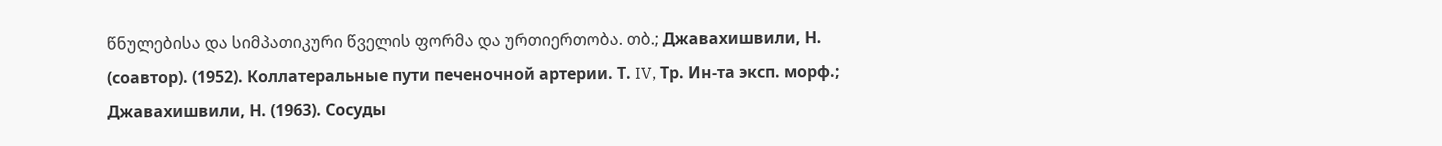წნულებისა და სიმპათიკური წველის ფორმა და ურთიერთობა. თბ.; Джавахишвили, Н. (соавтор). (1952). Коллатеральные пути печеночной артерии. Т. IV, Тр. Ин-та эксп. морф.; Джавахишвили, Н. (1963). Сосуды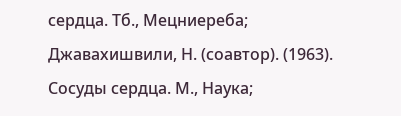сердца. Тб., Мецниереба; Джавахишвили, Н. (соавтор). (1963). Сосуды сердца. М., Наука;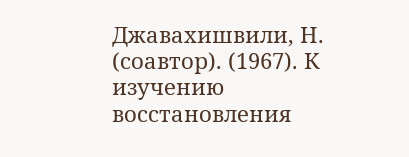Джавахишвили, Н. (соавтор). (1967). К изучению восстановления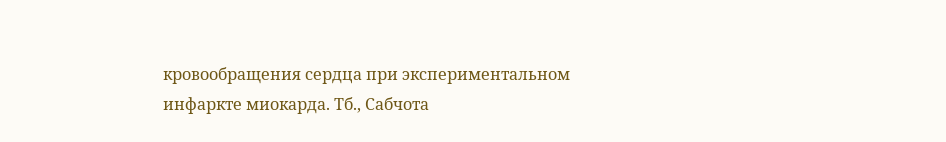кровообращения сердца при экспериментальном инфаркте миокарда. Тб., Сабчота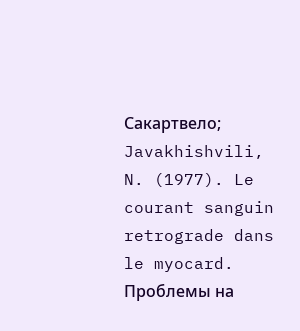Сакартвело; Javakhishvili, N. (1977). Le courant sanguin retrograde dans le myocard. Проблемы на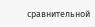сравнительной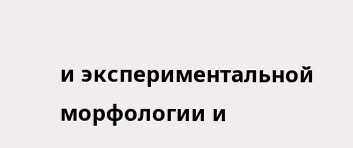и экспериментальной морфологии и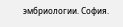эмбриологии. София.